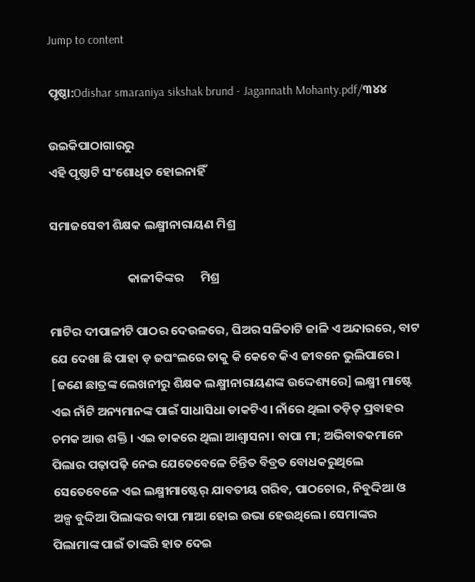Jump to content

ପୃଷ୍ଠା:Odishar smaraniya sikshak brund - Jagannath Mohanty.pdf/୩୪୪

ଉଇକିପାଠାଗାର‌ରୁ
ଏହି ପୃଷ୍ଠାଟି ସଂଶୋଧିତ ହୋଇନାହିଁ

ସମାଜସେବୀ ଶିକ୍ଷକ ଲକ୍ଷ୍ମୀନାରାୟଣ ମିଶ୍ର

                            କାଳୀକିଙ୍କର      ମିଶ୍ର

ମାଟିର ଦୀପାଳୀଟି ପାଠର ଦେଉଳରେ, ଘିଅର ସଳିତାଟି ଜାଳି ଏ ଅନ୍ଦାରରେ, ବାଟ ଯେ ଦେଖା ଛି ପାହା ଡ଼ ଜଘଂଲରେ ତାକୁ କି କେବେ କିଏ ଜୀବନେ ଭୁଲିପାରେ। [ଜଣେ ଛାତ୍ରଙ୍କ ଲେଖନୀରୁ ଶିକ୍ଷକ ଲକ୍ଷ୍ମୀନାରାୟଣଙ୍କ ଉଦ୍ଦେଶ୍ୟରେ] ଲକ୍ଷ୍ମୀ ମାଷ୍ଟେ ଏଇ ନାଁଟି ଅନ୍ୟମାନଙ୍କ ପାଇଁ ସାଧାସିଧା ଡାକଟିଏ। ନାଁରେ ଥିଲା ତଡ଼ିତ୍ ପ୍ରବାହର ଚମକ ଆଉ ଶକ୍ତି । ଏଇ ଡାକରେ ଥିଲା ଆଶ୍ୱାସନା। ବାପା ମା; ଅଭିବାବକମାନେ ପିଲାର ପଢ଼ାପଢ଼ି ନେଇ ଯେତେବେଳେ ଚିନ୍ତିତ ବିବ୍ରତ ବୋଧକରୁଥିଲେ ସେତେବେଳେ ଏଇ ଲକ୍ଷ୍ମୀମାଷ୍ଟେର୍ ଯାବତୀୟ ଗରିବ, ପାଠଚୋର, ନିବୁଦ୍ଦିଆ ଓ ଅଳ୍ପ ବୁଦ୍ଦିଆ ପିଲାଙ୍କର ବାପା ମାଆ ହୋଇ ଉଭା ହେଉଥିଲେ। ସେମାଙ୍କର ପିଲାମାଙ୍କ ପାଇଁ ତାଙ୍କରି ହାତ ଦେଇ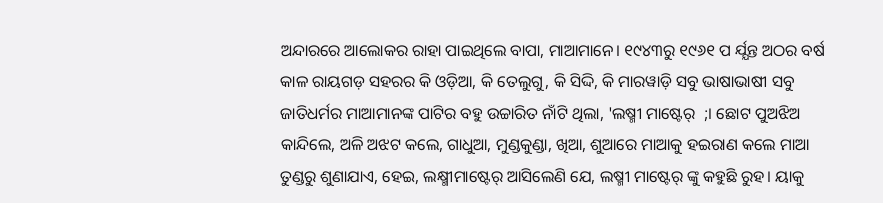ଅନ୍ଦାରରେ ଆଲୋକର ରାହା ପାଇଥିଲେ ବାପା, ମାଆମାନେ। ୧୯୪୩ରୁ ୧୯୬୧ ପ ର୍ଯ୍ଯନ୍ତ ଅଠର ବର୍ଷ କାଳ ରାୟଗଡ଼ ସହରର କି ଓଡ଼ିଆ, କି ତେଲୁଗୁ, କି ସିଦ୍ଦି, କି ମାରୱାଡ଼ି ସବୁ ଭାଷାଭାଷୀ ସବୁ ଜାତିଧର୍ମର ମାଆମାନଙ୍କ ପାଟିର ବହୁ ଉଚ୍ଚାରିତ ନାଁଟି ଥିଲା, 'ଲଷ୍ମୀ ମାଷ୍ଟେର୍  ;। ଛୋଟ ପୁଅଝିଅ କାନ୍ଦିଲେ, ଅଳି ଅଝଟ କଲେ, ଗାଧୁଆ, ମୁଣ୍ଡକୁଣ୍ଡା, ଖିଆ, ଶୁଆରେ ମାଆକୁ ହଇରାଣ କଲେ ମାଆ ତୁଣ୍ଡରୁ ଶୁଣାଯାଏ, ହେଇ, ଲକ୍ଷ୍ମୀମାଷ୍ଟେର୍ ଆସିଲେଣି ଯେ, ଲଷ୍ମୀ ମାଷ୍ଟେର୍ ଙ୍କୁ କହୁଛି ରୁହ। ୟାକୁ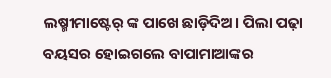ଲଷ୍ମୀମାଷ୍ଟେର୍ ଙ୍କ ପାଖେ ଛାଡ଼ିଦିଅ। ପିଲା ପଢ଼ା ବୟସର ହୋଇଗଲେ ବାପାମାଆଙ୍କର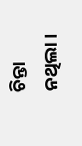ଚିନ୍ତା ନଥିଲା।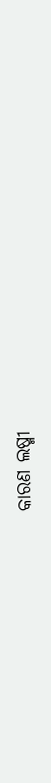କାରଣ ଲଷ୍ମୀ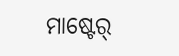ମାଷ୍ଟେର୍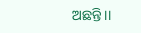ଅଛନ୍ତି।।